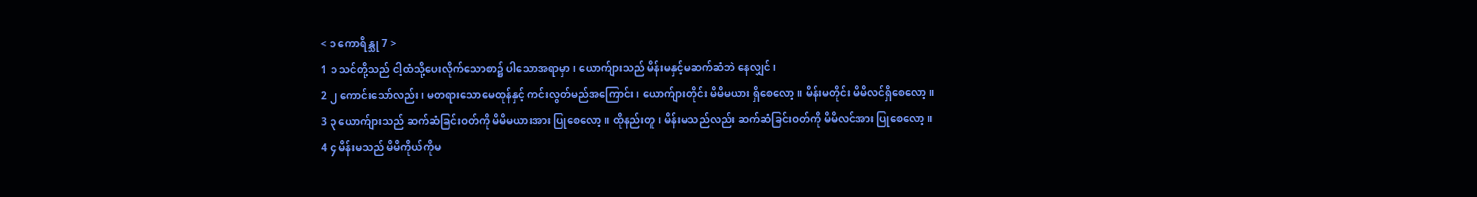< ၁ ကောရိန္သု 7 >
1 ၁ သင်တို့သည် ငါ့ထံသို့ပေးလိုက်သောစာ၌ ပါသောအရာမှာ၊ ယောက်ျားသည် မိန်းမနှင့်မဆက်ဆံဘဲ နေလျှင်၊
2 ၂ ကောင်းသော်လည်း၊ မတရားသောမေထုန်နှင့် ကင်းလွတ်မည်အကြောင်း၊ ယောက်ျားတိုင်း မိမိမယား ရှိစေလော့။ မိန်းမတိုင်း မိမိလင်ရှိစေလော့။
3 ၃ ယောက်ျားသည် ဆက်ဆံခြင်းဝတ်ကို မိမိမယားအား ပြုစေလော့။ ထိုနည်းတူ၊ မိန်းမသည်လည်း ဆက်ဆံခြင်းဝတ်ကို မိမိလင်အား ပြုစေလော့။
4 ၄ မိန်းမသည် မိမိကိုယ်ကိုမ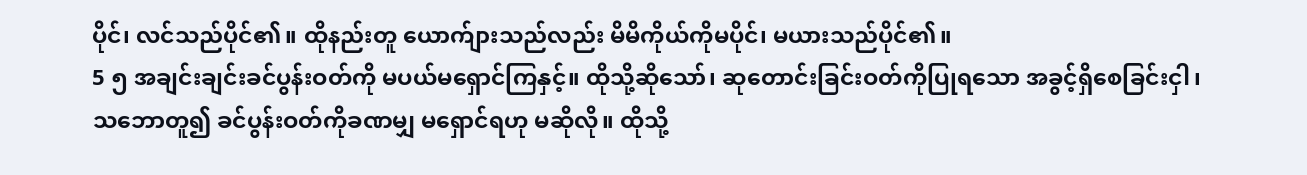ပိုင်၊ လင်သည်ပိုင်၏။ ထိုနည်းတူ ယောက်ျားသည်လည်း မိမိကိုယ်ကိုမပိုင်၊ မယားသည်ပိုင်၏။
5 ၅ အချင်းချင်းခင်ပွန်းဝတ်ကို မပယ်မရှောင်ကြနှင့်။ ထိုသို့ဆိုသော်၊ ဆုတောင်းခြင်းဝတ်ကိုပြုရသော အခွင့်ရှိစေခြင်းငှါ၊ သဘောတူ၍ ခင်ပွန်းဝတ်ကိုခဏမျှ မရှောင်ရဟု မဆိုလို။ ထိုသို့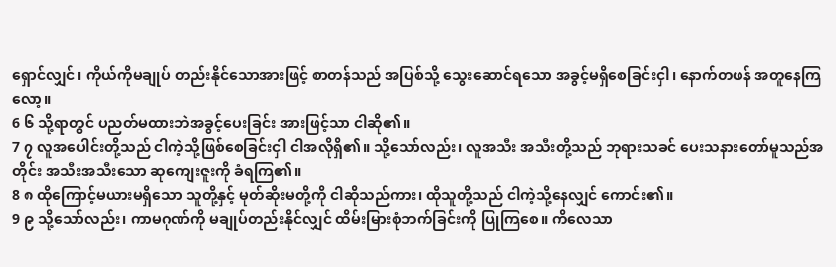ရှောင်လျှင်၊ ကိုယ်ကိုမချုပ် တည်းနိုင်သောအားဖြင့် စာတန်သည် အပြစ်သို့ သွေးဆောင်ရသော အခွင့်မရှိစေခြင်းငှါ၊ နောက်တဖန် အတူနေကြလော့။
6 ၆ သို့ရာတွင် ပညတ်မထားဘဲအခွင့်ပေးခြင်း အားဖြင့်သာ ငါဆို၏။
7 ၇ လူအပေါင်းတို့သည် ငါကဲ့သို့ဖြစ်စေခြင်းငှါ ငါအလိုရှိ၏။ သို့သော်လည်း၊ လူအသီး အသီးတို့သည် ဘုရားသခင် ပေးသနားတော်မူသည်အတိုင်း အသီးအသီးသော ဆုကျေးဇူးကို ခံရကြ၏။
8 ၈ ထိုကြောင့်မယားမရှိသော သူတို့နှင့် မုတ်ဆိုးမတို့ကို ငါဆိုသည်ကား၊ ထိုသူတို့သည် ငါကဲ့သို့နေလျှင် ကောင်း၏။
9 ၉ သို့သော်လည်း၊ ကာမဂုဏ်ကို မချုပ်တည်းနိုင်လျှင် ထိမ်းမြားစုံဘက်ခြင်းကို ပြုကြစေ။ ကိလေသာ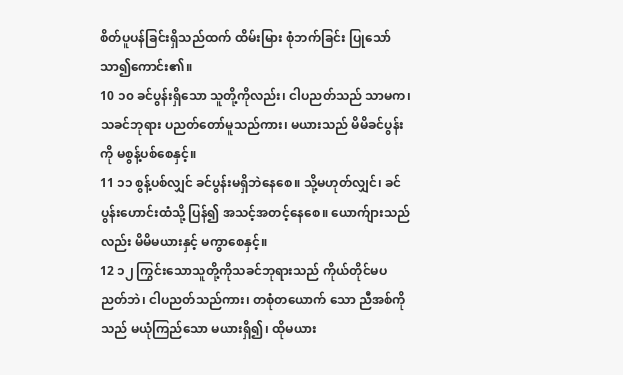စိတ်ပူပန်ခြင်းရှိသည်ထက် ထိမ်းမြား စုံဘက်ခြင်း ပြုသော် သာ၍ကောင်း၏။
10 ၁၀ ခင်ပွန်းရှိသော သူတို့ကိုလည်း၊ ငါပညတ်သည် သာမက၊ သခင်ဘုရား ပညတ်တော်မူသည်ကား၊ မယားသည် မိမိခင်ပွန်းကို မစွန့်ပစ်စေနှင့်။
11 ၁၁ စွန့်ပစ်လျှင် ခင်ပွန်းမရှိဘဲနေစေ။ သို့မဟုတ်လျှင်၊ ခင်ပွန်းဟောင်းထံသို့ ပြန်၍ အသင့်အတင့်နေစေ။ ယောက်ျားသည်လည်း မိမိမယားနှင့် မကွာစေနှင့်။
12 ၁၂ ကြွင်းသောသူတို့ကိုသခင်ဘုရားသည် ကိုယ်တိုင်မပညတ်ဘဲ၊ ငါပညတ်သည်ကား၊ တစုံတယောက် သော ညီအစ်ကိုသည် မယုံကြည်သော မယားရှိ၍၊ ထိုမယား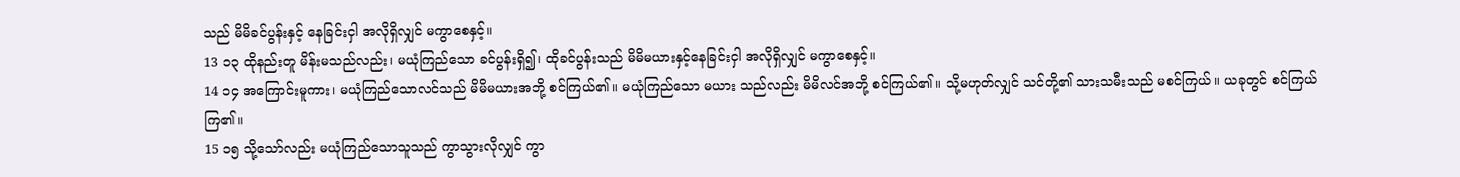သည် မိမိခင်ပွန်းနှင့် နေခြင်းငှါ အလိုရှိလျှင် မကွာစေနှင့်။
13 ၁၃ ထိုနည်းတူ မိန်းမသည်လည်း၊ မယုံကြည်သော ခင်ပွန်းရှိ၍၊ ထိုခင်ပွန်းသည် မိမိမယားနှင့်နေခြင်းငှါ အလိုရှိလျှင် မကွာစေနှင့်။
14 ၁၄ အကြောင်းမူကား၊ မယုံကြည်သောလင်သည် မိမိမယားအဘို့ စင်ကြယ်၏။ မယုံကြည်သော မယား သည်လည်း မိမိလင်အဘို့ စင်ကြယ်၏။ သို့မဟုတ်လျှင် သင်တို့၏ သားသမီးသည် မစင်ကြယ်။ ယခုတွင် စင်ကြယ်ကြ၏။
15 ၁၅ သို့သော်လည်း မယုံကြည်သောသူသည် ကွာသွားလိုလျှင် ကွာ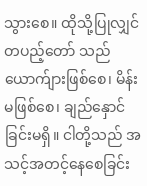သွားစေ။ ထိုသို့ပြုလျှင် တပည့်တော် သည် ယောက်ျားဖြစ်စေ၊ မိန်းမဖြစ်စေ၊ ချည်နှောင်ခြင်းမရှိ။ ငါတို့သည် အသင့်အတင့်နေစေခြင်း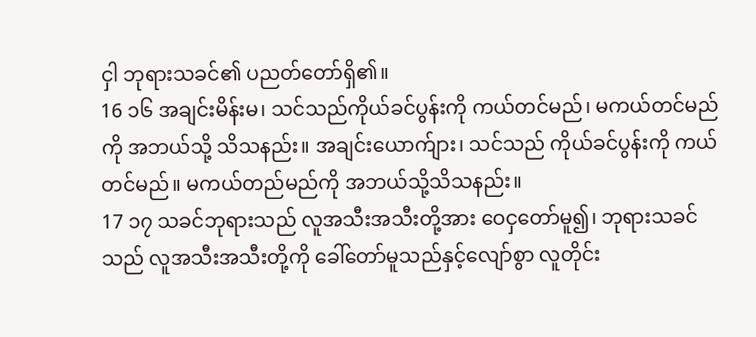ငှါ ဘုရားသခင်၏ ပညတ်တော်ရှိ၏။
16 ၁၆ အချင်းမိန်းမ၊ သင်သည်ကိုယ်ခင်ပွန်းကို ကယ်တင်မည်၊ မကယ်တင်မည်ကို အဘယ်သို့ သိသနည်း။ အချင်းယောက်ျား၊ သင်သည် ကိုယ်ခင်ပွန်းကို ကယ်တင်မည်။ မကယ်တည်မည်ကို အဘယ်သို့သိသနည်း။
17 ၁၇ သခင်ဘုရားသည် လူအသီးအသီးတို့အား ဝေငှတော်မူ၍၊ ဘုရားသခင်သည် လူအသီးအသီးတို့ကို ခေါ်တော်မူသည်နှင့်လျော်စွာ လူတိုင်း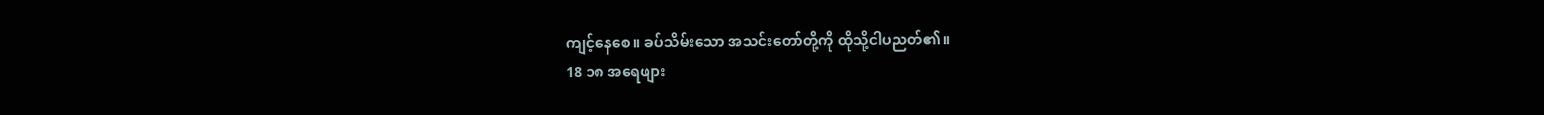ကျင့်နေစေ။ ခပ်သိမ်းသော အသင်းတော်တို့ကို ထိုသို့ငါပညတ်၏။
18 ၁၈ အရေဖျား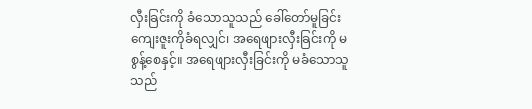လှီးခြင်းကို ခံသောသူသည် ခေါ်တော်မူခြင်းကျေးဇူးကိုခံရလျှင်၊ အရေဖျားလှီးခြင်းကို မစွန့်စေနှင့်။ အရေဖျားလှီးခြင်းကို မခံသောသူသည်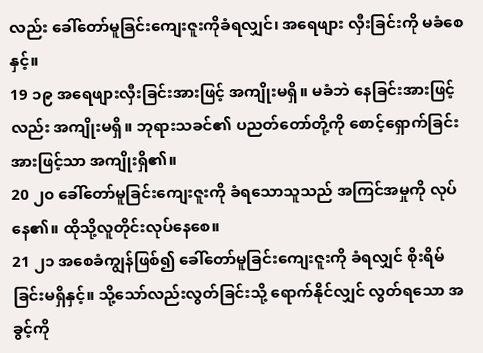လည်း ခေါ်တော်မူခြင်းကျေးဇူးကိုခံရလျှင်၊ အရေဖျား လှီးခြင်းကို မခံစေနှင့်။
19 ၁၉ အရေဖျားလှီးခြင်းအားဖြင့် အကျိုးမရှိ။ မခံဘဲ နေခြင်းအားဖြင့်လည်း အကျိုးမရှိ။ ဘုရားသခင်၏ ပညတ်တော်တို့ကို စောင့်ရှောက်ခြင်းအားဖြင့်သာ အကျိုးရှိ၏။
20 ၂၀ ခေါ်တော်မူခြင်းကျေးဇူးကို ခံရသောသူသည် အကြင်အမှုကို လုပ်နေ၏။ ထိုသို့လူတိုင်းလုပ်နေစေ။
21 ၂၁ အစေခံကျွန်ဖြစ်၍ ခေါ်တော်မူခြင်းကျေးဇူးကို ခံရလျှင် စိုးရိမ်ခြင်းမရှိနှင့်။ သို့သော်လည်းလွတ်ခြင်းသို့ ရောက်နိုင်လျှင် လွတ်ရသော အခွင့်ကို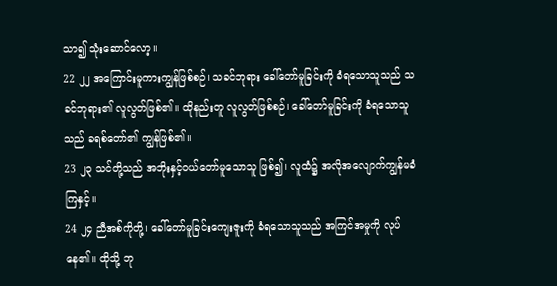သာ၍ သုံးဆောင်လော့။
22 ၂၂ အကြောင်းမူကားကျွန်ဖြစ်စဉ်၊ သခင်ဘုရား ခေါ်တော်မူခြင်းကို ခံရသောသူသည် သခင်ဘုရား၏ လူလွတ်ဖြစ်၏။ ထိုနည်းတူ လူလွတ်ဖြစ်စဉ်၊ ခေါ်တော်မူခြင်းကို ခံရသောသူသည် ခရစ်တော်၏ ကျွန်ဖြစ်၏။
23 ၂၃ သင်တို့သည် အဘိုးနှင့်ဝယ်တော်မူသောသူ ဖြစ်၍၊ လူထံ၌ အလိုအလျောက်ကျွန်မခံကြနှင့်။
24 ၂၄ ညီအစ်ကိုတို့၊ ခေါ်တော်မူခြင်းကျေးဇူးကို ခံရသောသူသည် အကြင်အမှုကို လုပ်နေ၏။ ထိုသို့ ဘု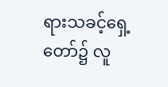ရားသခင့်ရှေ့တော်၌ လူ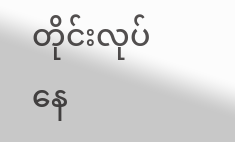တိုင်းလုပ်နေ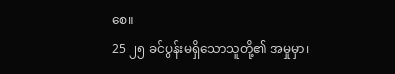စေ။
25 ၂၅ ခင်ပွန်းမရှိသောသူတို့၏ အမှုမှာ၊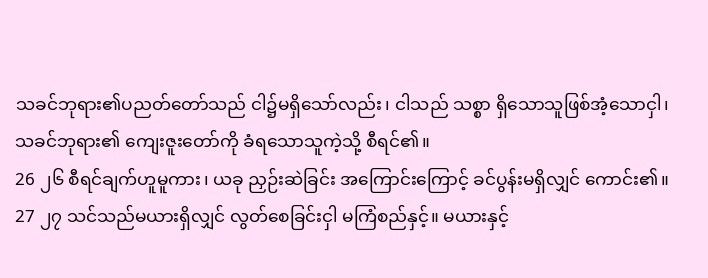သခင်ဘုရား၏ပညတ်တော်သည် ငါ၌မရှိသော်လည်း၊ ငါသည် သစ္စာ ရှိသောသူဖြစ်အံ့သောငှါ၊ သခင်ဘုရား၏ ကျေးဇူးတော်ကို ခံရသောသူကဲ့သို့ စီရင်၏။
26 ၂၆ စီရင်ချက်ဟူမူကား၊ ယခု ညှဉ်းဆဲခြင်း အကြောင်းကြောင့် ခင်ပွန်းမရှိလျှင် ကောင်း၏။
27 ၂၇ သင်သည်မယားရှိလျှင် လွတ်စေခြင်းငှါ မကြံစည်နှင့်။ မယားနှင့်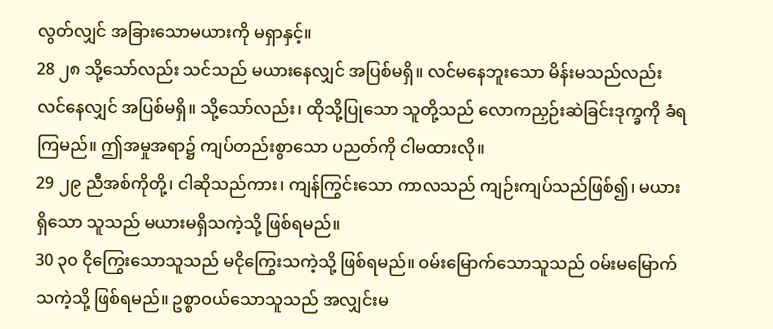လွတ်လျှင် အခြားသောမယားကို မရှာနှင့်။
28 ၂၈ သို့သော်လည်း သင်သည် မယားနေလျှင် အပြစ်မရှိ။ လင်မနေဘူးသော မိန်းမသည်လည်း လင်နေလျှင် အပြစ်မရှိ။ သို့သော်လည်း၊ ထိုသို့ပြုသော သူတို့သည် လောကညှဉ်းဆဲခြင်းဒုက္ခကို ခံရကြမည်။ ဤအမှုအရာ၌ ကျပ်တည်းစွာသော ပညတ်ကို ငါမထားလို။
29 ၂၉ ညီအစ်ကိုတို့၊ ငါဆိုသည်ကား၊ ကျန်ကြွင်းသော ကာလသည် ကျဉ်းကျပ်သည်ဖြစ်၍၊ မယားရှိသော သူသည် မယားမရှိသကဲ့သို့ ဖြစ်ရမည်။
30 ၃၀ ငိုကြွေးသောသူသည် မငိုကြွေးသကဲ့သို့ ဖြစ်ရမည်။ ဝမ်းမြောက်သောသူသည် ဝမ်းမမြောက်သကဲ့သို့ ဖြစ်ရမည်။ ဥစ္စာဝယ်သောသူသည် အလျှင်းမ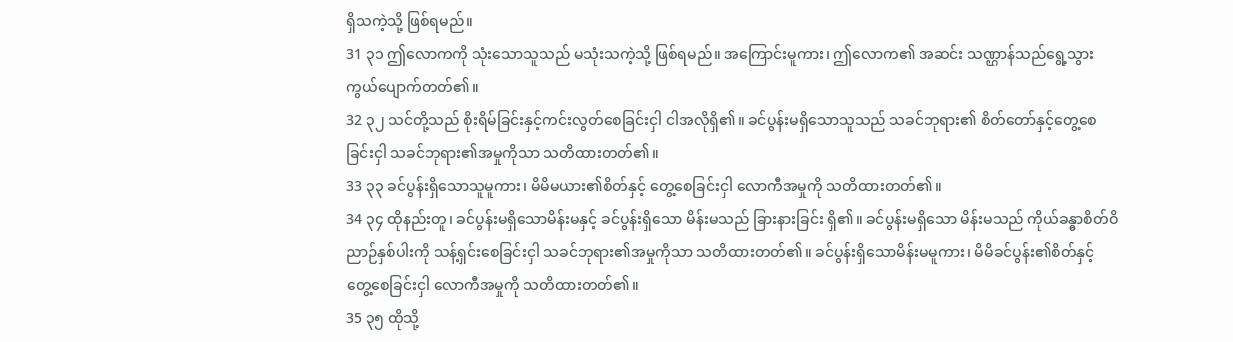ရှိသကဲ့သို့ ဖြစ်ရမည်။
31 ၃၁ ဤလောကကို သုံးသောသူသည် မသုံးသကဲ့သို့ ဖြစ်ရမည်။ အကြောင်းမူကား၊ ဤလောက၏ အဆင်း သဏ္ဌာန်သည်ရွေ့သွား ကွယ်ပျောက်တတ်၏။
32 ၃၂ သင်တို့သည် စိုးရိမ်ခြင်းနှင့်ကင်းလွတ်စေခြင်းငှါ ငါအလိုရှိ၏။ ခင်ပွန်းမရှိသောသူသည် သခင်ဘုရား၏ စိတ်တော်နှင့်တွေ့စေခြင်းငှါ သခင်ဘုရား၏အမှုကိုသာ သတိထားတတ်၏။
33 ၃၃ ခင်ပွန်းရှိသောသူမူကား၊ မိမိမယား၏စိတ်နှင့် တွေ့စေခြင်းငှါ လောကီအမှုကို သတိထားတတ်၏။
34 ၃၄ ထိုနည်းတူ၊ ခင်ပွန်းမရှိသောမိန်းမနှင့် ခင်ပွန်းရှိသော မိန်းမသည် ခြားနားခြင်း ရှိ၏။ ခင်ပွန်းမရှိသော မိန်းမသည် ကိုယ်ခန္ဓာစိတ်ဝိညာဉ်နှစ်ပါးကို သန့်ရှင်းစေခြင်းငှါ သခင်ဘုရား၏အမှုကိုသာ သတိထားတတ်၏။ ခင်ပွန်းရှိသောမိန်းမမူကား၊ မိမိခင်ပွန်း၏စိတ်နှင့် တွေ့စေခြင်းငှါ လောကီအမှုကို သတိထားတတ်၏။
35 ၃၅ ထိုသို့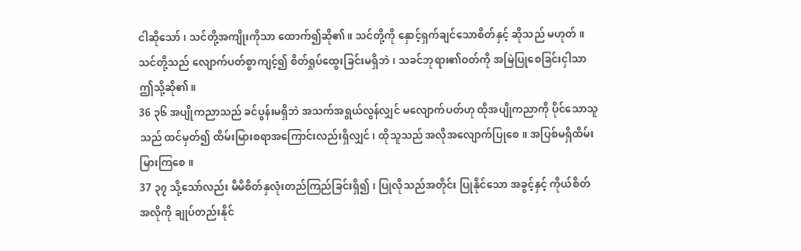ငါဆိုသော်၊ သင်တို့အကျိုးကိုသာ ထောက်၍ဆို၏။ သင်တို့ကို နှောင့်ရှက်ချင်သောစိတ်နှင့် ဆိုသည် မဟုတ်။ သင်တို့သည် လျောက်ပတ်စွာကျင့်၍ စိတ်ရှုပ်ထွေးခြင်းမရှိဘဲ၊ သခင်ဘုရား၏ဝတ်ကို အမြဲပြုစေခြင်းငှါသာ ဤသို့ဆို၏။
36 ၃၆ အပျိုကညာသည် ခင်ပွန်းမရှိဘဲ အသက်အရွယ်လွန်လျှင် မလျောက်ပတ်ဟု ထိုအပျိုကညာကို ပိုင်သောသူသည် ထင်မှတ်၍ ထိမ်းမြားစရာအကြောင်းလည်းရှိလျှင်၊ ထိုသူသည် အလိုအလျောက်ပြုစေ။ အပြစ်မရှိထိမ်းမြားကြစေ။
37 ၃၇ သို့သော်လည်း မိမိစိတ်နှလုံးတည်ကြည်ခြင်းရှိ၍၊ ပြုလိုသည်အတိုင်း ပြုနိုင်သော အခွင့်နှင့် ကိုယ်စိတ် အလိုကို ချုပ်တည်းနိုင်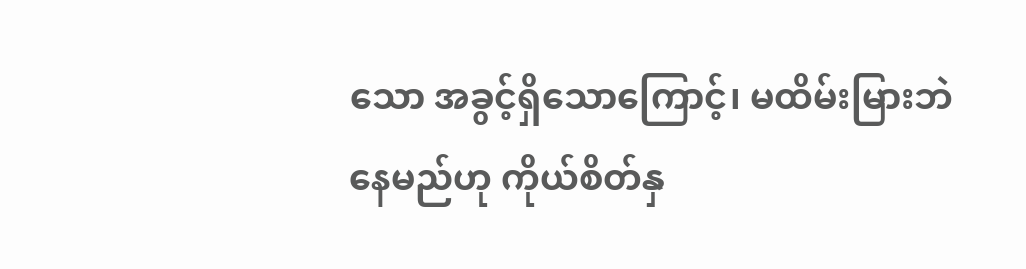သော အခွင့်ရှိသောကြောင့်၊ မထိမ်းမြားဘဲနေမည်ဟု ကိုယ်စိတ်နှ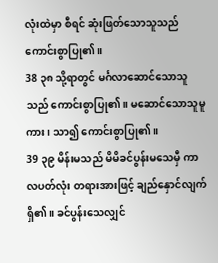လုံးထဲမှာ စီရင် ဆုံးဖြတ်သောသူသည် ကောင်းစွာပြု၏။
38 ၃၈ သို့ရာတွင် မင်္ဂလာဆောင်သောသူသည် ကောင်းစွာပြု၏။ မဆောင်သောသူမူကား၊ သာ၍ ကောင်းစွာပြု၏။
39 ၃၉ မိန်းမသည် မိမိခင်ပွန်းမသေမှီ ကာလပတ်လုံး တရားအားဖြင့် ချည်နှောင်လျက်ရှိ၏။ ခင်ပွန်းသေလျှင်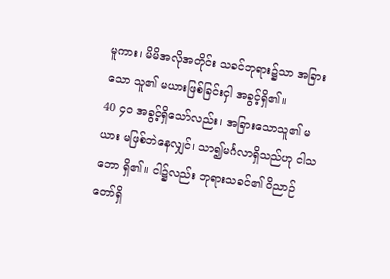မူကား၊ မိမိအလိုအတိုင်း သခင်ဘုရား၌သာ အခြားသော သူ၏ မယားဖြစ်ခြင်းငှါ အခွင့်ရှိ၏။
40 ၄၀ အခွင့်ရှိသော်လည်း၊ အခြားသောသူ၏ မယား မဖြစ်ဘဲနေလျှင်၊ သာ၍မင်္ဂလာရှိသည်ဟု ငါသဘော ရှိ၏။ ငါ၌လည်း ဘုရားသခင်၏ ဝိညာဉ်တော်ရှိ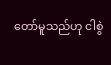တော်မူသည်ဟု ငါစွဲ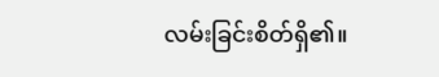လမ်းခြင်းစိတ်ရှိ၏။